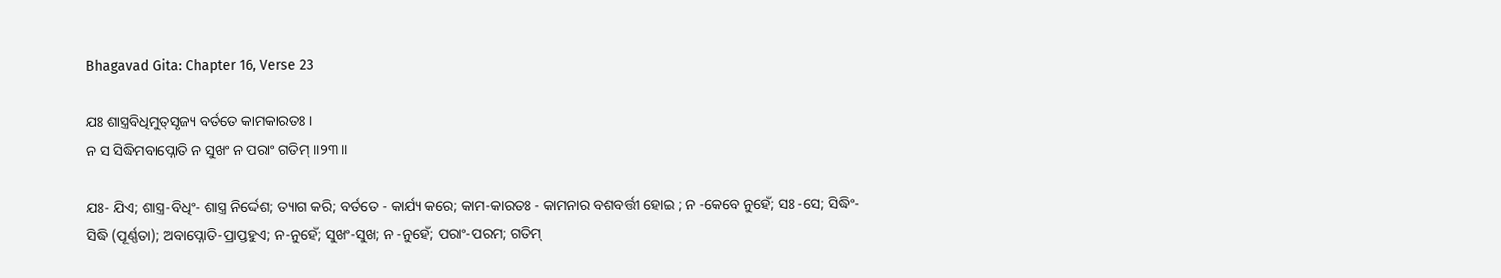Bhagavad Gita: Chapter 16, Verse 23

ଯଃ ଶାସ୍ତ୍ରବିଧିମୁତ୍‌ସୃଜ୍ୟ ବର୍ତତେ କାମକାରତଃ ।
ନ ସ ସିଦ୍ଧିମବାପ୍ନୋତି ନ ସୁଖଂ ନ ପରାଂ ଗତିମ୍ ।।୨୩।।

ଯଃ- ଯିଏ; ଶାସ୍ତ୍ର-ବିଧିଂ- ଶାସ୍ତ୍ର ନିର୍ଦ୍ଦେଶ; ତ୍ୟାଗ କରି; ବର୍ତତେ - କାର୍ଯ୍ୟ କରେ; କାମ-କାରତଃ - କାମନାର ବଶବର୍ତ୍ତୀ ହୋଇ ; ନ -କେବେ ନୁହେଁ; ସଃ -ସେ; ସିଦ୍ଧିଂ- ସିଦ୍ଧି (ପୂର୍ଣ୍ଣତା); ଅବାପ୍ନୋତି-ପ୍ରାପ୍ତହୁଏ; ନ-ନୁହେଁ; ସୁଖଂ-ସୁଖ; ନ -ନୁହେଁ; ପରାଂ-ପରମ; ଗତିମ୍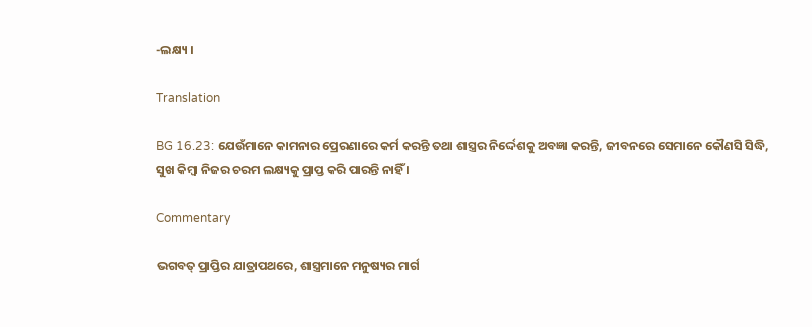-ଲକ୍ଷ୍ୟ ।

Translation

BG 16.23: ଯେଉଁମାନେ କାମନାର ପ୍ରେରଣାରେ କର୍ମ କରନ୍ତି ତଥା ଶାସ୍ତ୍ରର ନିର୍ଦ୍ଦେଶକୁ ଅବଜ୍ଞା କରନ୍ତି, ଜୀବନରେ ସେମାନେ କୌଣସି ସିଦ୍ଧି, ସୁଖ କିମ୍ବା ନିଜର ଚରମ ଲକ୍ଷ୍ୟକୁ ପ୍ରାପ୍ତ କରି ପାରନ୍ତି ନାହିଁ ।

Commentary

ଭଗବତ୍ ପ୍ରାପ୍ତିର ଯାତ୍ରାପଥରେ, ଶାସ୍ତ୍ରମାନେ ମନୁଷ୍ୟର ମାର୍ଗ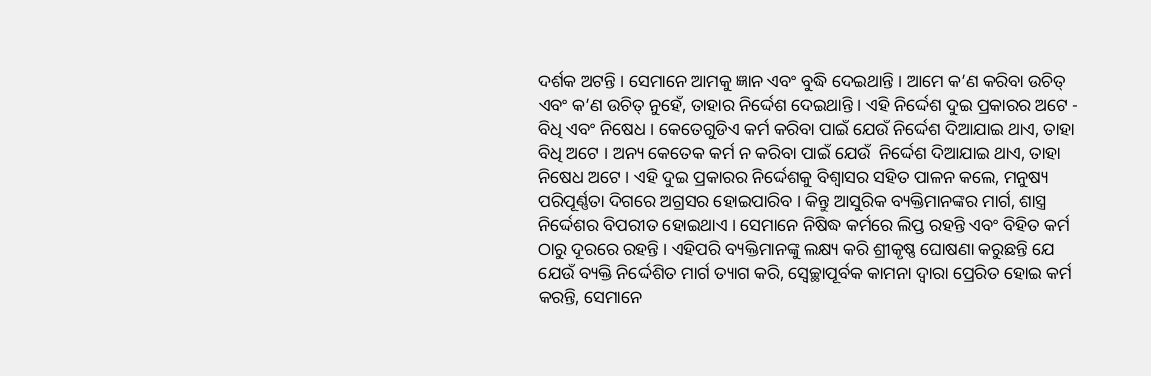ଦର୍ଶକ ଅଟନ୍ତି । ସେମାନେ ଆମକୁ ଜ୍ଞାନ ଏବଂ ବୁଦ୍ଧି ଦେଇଥାନ୍ତି । ଆମେ କ’ଣ କରିବା ଉଚିତ୍ ଏବଂ କ’ଣ ଉଚିତ୍ ନୁହେଁ, ତାହାର ନିର୍ଦ୍ଦେଶ ଦେଇଥାନ୍ତି । ଏହି ନିର୍ଦ୍ଦେଶ ଦୁଇ ପ୍ରକାରର ଅଟେ - ବିଧି ଏବଂ ନିଷେଧ । କେତେଗୁଡିଏ କର୍ମ କରିବା ପାଇଁ ଯେଉଁ ନିର୍ଦ୍ଦେଶ ଦିଆଯାଇ ଥାଏ, ତାହା ବିଧି ଅଟେ । ଅନ୍ୟ କେତେକ କର୍ମ ନ କରିବା ପାଇଁ ଯେଉଁ  ନିର୍ଦ୍ଦେଶ ଦିଆଯାଇ ଥାଏ, ତାହା ନିଷେଧ ଅଟେ । ଏହି ଦୁଇ ପ୍ରକାରର ନିର୍ଦ୍ଦେଶକୁ ବିଶ୍ୱାସର ସହିତ ପାଳନ କଲେ, ମନୁଷ୍ୟ ପରିପୂର୍ଣ୍ଣତା ଦିଗରେ ଅଗ୍ରସର ହୋଇପାରିବ । କିନ୍ତୁ ଆସୁରିକ ବ୍ୟକ୍ତିମାନଙ୍କର ମାର୍ଗ, ଶାସ୍ତ୍ର ନିର୍ଦ୍ଦେଶର ବିପରୀତ ହୋଇଥାଏ । ସେମାନେ ନିଷିଦ୍ଧ କର୍ମରେ ଲିପ୍ତ ରହନ୍ତି ଏବଂ ବିହିତ କର୍ମ ଠାରୁ ଦୂରରେ ରହନ୍ତି । ଏହିପରି ବ୍ୟକ୍ତିମାନଙ୍କୁ ଲକ୍ଷ୍ୟ କରି ଶ୍ରୀକୃଷ୍ଣ ଘୋଷଣା କରୁଛନ୍ତି ଯେ ଯେଉଁ ବ୍ୟକ୍ତି ନିର୍ଦ୍ଦେଶିତ ମାର୍ଗ ତ୍ୟାଗ କରି, ସ୍ୱେଚ୍ଛାପୂର୍ବକ କାମନା ଦ୍ୱାରା ପ୍ରେରିତ ହୋଇ କର୍ମ କରନ୍ତି, ସେମାନେ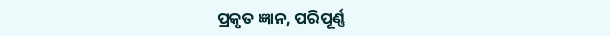ପ୍ରକୃତ ଜ୍ଞାନ, ପରିପୂର୍ଣ୍ଣ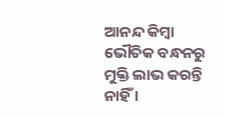ଆନନ୍ଦ କିମ୍ବା ଭୌତିକ ବନ୍ଧନରୁ ମୁକ୍ତି ଲାଭ କରନ୍ତି ନାହିଁ ।